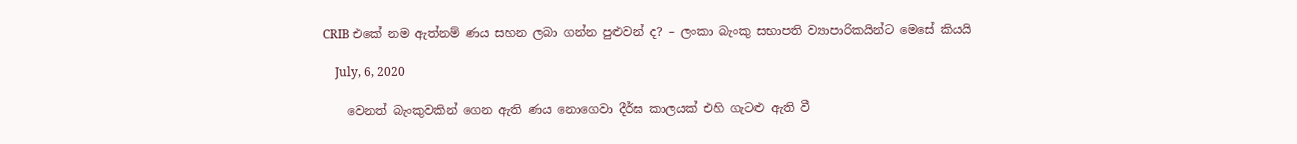CRIB එකේ නම ඇත්නම් ණය සහන ලබා ගන්න පුළුවන් ද? – ලංකා බැංකු සභාපති ව්‍යාපාරිකයින්ට මෙසේ කියයි

    July, 6, 2020

    වෙනත් බැංකුවකින් ගෙන ඇති ණය නොගෙවා දීර්ඝ කාලයක් එහි ගැටළු ඇති වී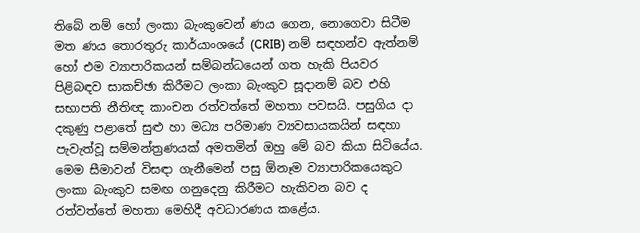තිබේ නම් හෝ ලංකා බැංකුවෙන් ණය ගෙන, නොගෙවා සිටීම මත ණය තොරතුරු කාර්යාංශයේ (CRIB) නම් සඳහන්ව ඇත්නම් හෝ එම ව්‍යාපාරිකයන් සම්බන්ධයෙන් ගත හැකි පියවර පිළිබඳව සාකච්ඡා කිරීමට ලංකා බැංකුව සූදානම් බව එහි සභාපති නීතිඥ කාංචන රත්වත්තේ මහතා පවසයි. පසුගිය දා දකුණු‍ පළාතේ සුළු හා මධ්‍ය පරිමාණ ව්‍යවසායකයින් සඳහා පැවැත්වූ සම්මන්ත්‍රණයක් අමතමින් ඔහු මේ බව කියා සිටියේය. මෙම සීමාවන් විසඳා ගැනීමෙන් පසු ඕනෑම ව්‍යාපාරිකයෙකුට ලංකා බැංකුව සමඟ ගනුදෙනු කිරීමට හැකිවන බව ද රත්වත්තේ මහතා මෙහිදී අවධාරණය කළේය.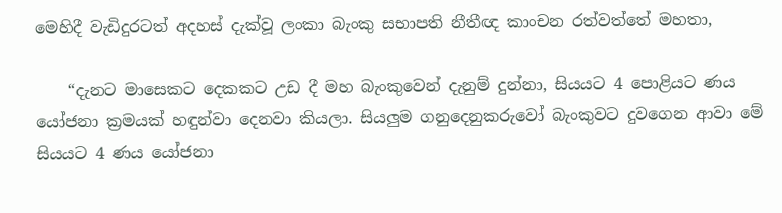මෙහිදී වැඩිදුරටත් අදහස් දැක්වූ ලංකා බැංකු සභාපති නීතීඥ කාංචන රත්වත්තේ මහතා,

    “දැනට මාසෙකට දෙකකට උඩ දී මහ බැංකුවෙන් දැනුම් දුන්නා, සියයට 4 පොළියට ණය යෝජනා ක්‍රමයක් හඳුන්වා දෙනවා කියලා. සියලුම ගනුදෙනුකරුවෝ බැංකුවට දුවගෙන ආවා මේ සියයට 4 ණය යෝජනා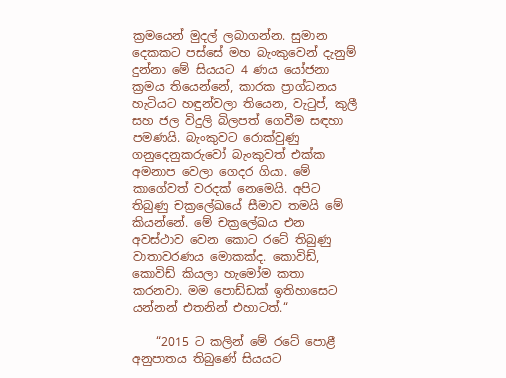ක්‍රමයෙන් මුදල් ලබාගන්න. සුමාන දෙකකට පස්සේ මහ බැංකුවෙන් දැනුම් දුන්නා මේ සියයට 4 ණය යෝජනා ක්‍රමය තියෙන්නේ, කාරක ප්‍රාග්ධනය හැටියට හඳුන්වලා තියෙන, වැටුප්, කුලී සහ ජල විදුලි බිලපත් ගෙවීම සඳහා පමණයි. බැංකුවට රොක්වුණු ගනුදෙනුකරුවෝ බැංකුවත් එක්ක අමනාප වෙලා ගෙදර ගියා. මේ කාගේවත් වරදක් නෙමෙයි. අපිට තිබුණු චක්‍රලේඛයේ සීමාව තමයි මේ කියන්නේ. මේ චක්‍රලේඛය එන අවස්ථාව වෙන කොට රටේ තිබුණු වාතාවරණය මොකක්ද. කොවිඩ්, කොවිඩ් කියලා හැමෝම කතා කරනවා. මම පොඩ්ඩක් ඉතිහාසෙට යන්නන් එතනින් එහාටත්.“

    “2015 ට කලින් මේ රටේ පොළී අනුපාතය තිබුණේ සියයට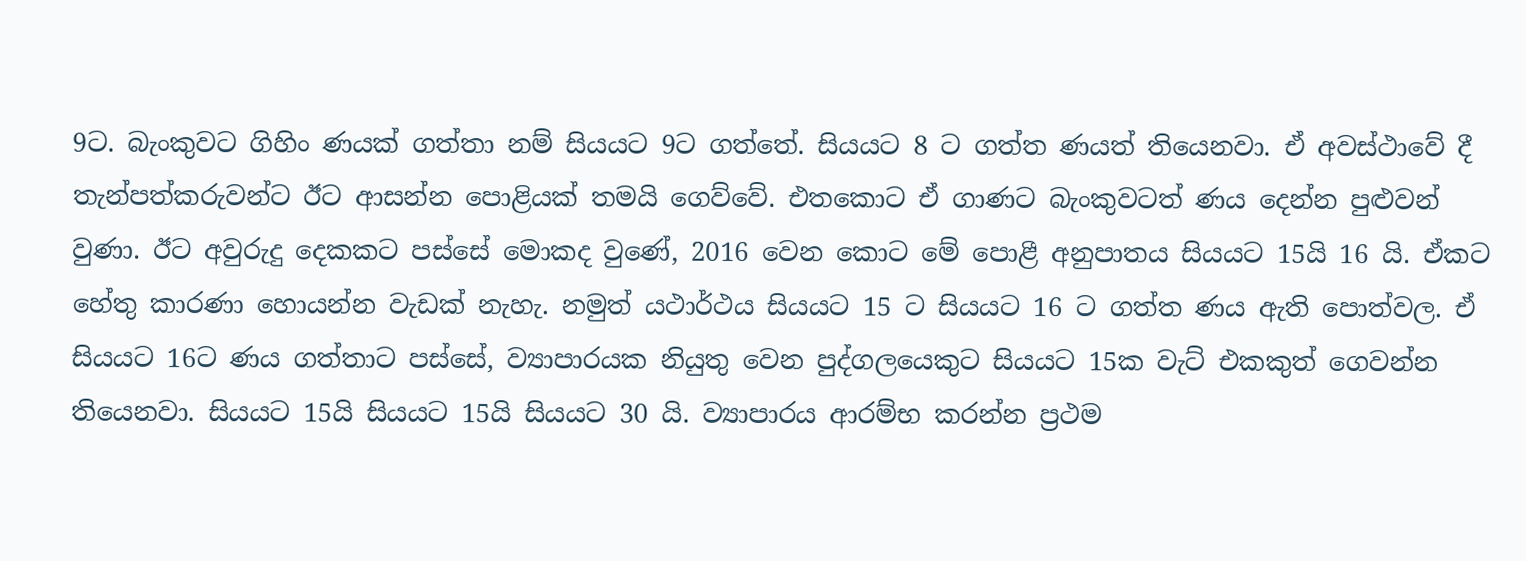9ට. බැංකුවට ගිහිං ණයක් ගත්තා නම් සියයට 9ට ගත්තේ. සියයට 8 ට ගත්ත ණයත් තියෙනවා. ඒ අවස්ථාවේ දී තැන්පත්කරුවන්ට ඊට ආසන්න පොළියක් තමයි ගෙව්වේ. එතකොට ඒ ගාණට බැංකුවටත් ණය දෙන්න පුළුවන් වුණා. ඊට අවුරුදු දෙකකට පස්සේ මොකද වුණේ, 2016 වෙන කොට මේ පොළී අනුපාතය සියයට 15යි 16 යි. ඒකට හේතු කාරණා හොයන්න වැඩක් නැහැ. නමුත් යථාර්ථය සියයට 15 ට සියයට 16 ට ගත්ත ණය ඇති පොත්වල. ඒ සියයට 16ට ණය ගත්තාට පස්සේ, ව්‍යාපාරයක නියුතු වෙන පුද්ගලයෙකුට සියයට 15ක වැට් එකකුත් ගෙවන්න තියෙනවා. සියයට 15යි සියයට 15යි සියයට 30 යි. ව්‍යාපාරය ආරම්භ කරන්න ප්‍රථම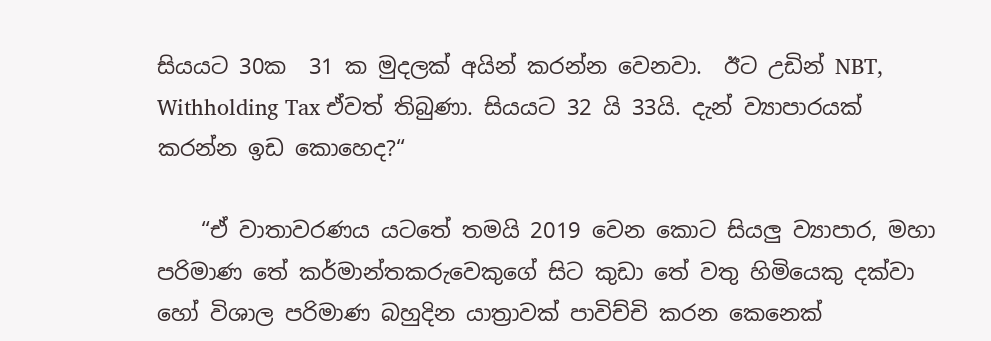සියයට 30ක  31 ක මුදලක් අයින් කරන්න වෙනවා.  ඊට උඩින් NBT, Withholding Tax ඒවත් තිබුණා. සියයට 32 යි 33යි. දැන් ව්‍යාපාරයක් කරන්න ඉඩ කොහෙද?“

    “ඒ වාතාවරණය යටතේ තමයි 2019 වෙන කොට සියලු ව්‍යාපාර, මහා පරිමාණ තේ කර්මාන්තකරුවෙකුගේ සිට කුඩා තේ වතු හිමියෙකු දක්වා හෝ විශාල පරිමාණ බහුදින යාත්‍රාවක් පාවිච්චි කරන කෙනෙක්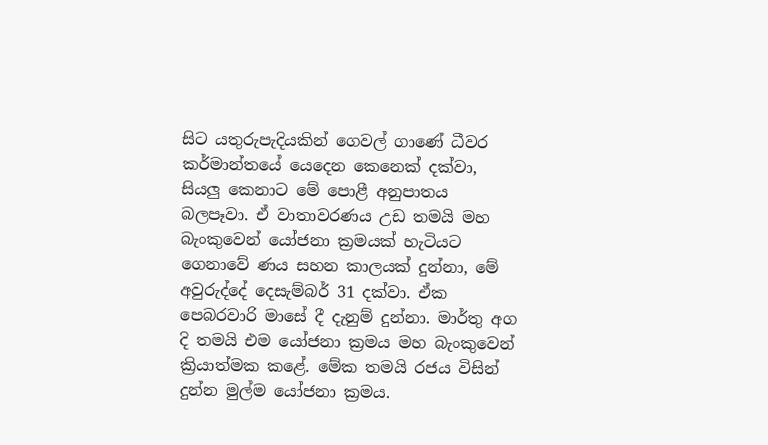සිට යතුරුපැදියකින් ගෙවල් ගාණේ ධීවර කර්මාන්තයේ යෙදෙන කෙනෙක් දක්වා, සියලු කෙනාට මේ පොළී අනුපාතය බලපෑවා. ඒ වාතාවරණය උඩ තමයි මහ බැංකුවෙන් යෝජනා ක්‍රමයක් හැටියට ගෙනාවේ ණය සහන කාලයක් දුන්නා, මේ අවුරුද්දේ දෙසැම්බර් 31 දක්වා. ඒක පෙබරවාරි මාසේ දී දැනුම් දුන්නා. මාර්තු අග දි තමයි එම යෝජනා ක්‍රමය මහ බැංකුවෙන් ක්‍රියාත්මක කළේ. මේක තමයි රජය විසින් දුන්න මුල්ම යෝජනා ක්‍රමය.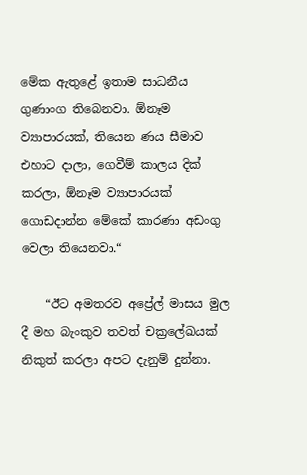මේක ඇතුළේ ඉතාම සාධනීය ගුණාංග තිබෙනවා. ඕනෑම ව්‍යාපාරයක්, තියෙන ණය සීමාව එහාට දාලා, ගෙවීම් කාලය දික් කරලා, ඕනෑම ව්‍යාපාරයක් ගොඩදාන්න මේකේ කාරණා අඩංගු වෙලා තියෙනවා.“

    “ඊට අමතරව අප්‍රේල් මාසය මුල දී මහ බැංකුව තවත් චක්‍රලේඛයක් නිකුත් කරලා අපට දැනුම් දුන්නා.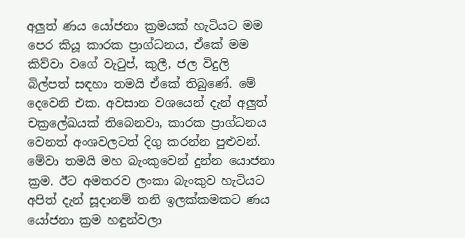අලුත් ණය යෝජනා ක්‍රමයක් හැටියට මම පෙර කියූ කාරක ප්‍රාග්ධනය, ඒකේ මම කිව්වා වගේ වැටුප්, කුලී, ජල විදුලි බිල්පත් සඳහා තමයි ඒකේ තිබුණේ. මේ දෙවෙනි එක. අවසාන වශයෙන් දැන් අලුත් චක්‍රලේඛයක් තිබෙනවා, කාරක ප්‍රාග්ධනය වෙනත් අංශවලටත් දිගු කරන්න පුළුවන්. මේවා තමයි මහ බැංකුවෙන් දුන්න යොජනා ක්‍රම. ඊට අමතරව ලංකා බැංකුව හැටියට අපිත් දැන් සූදානම් තනි ඉලක්කමකට ණය යෝජනා ක්‍රම හඳුන්වලා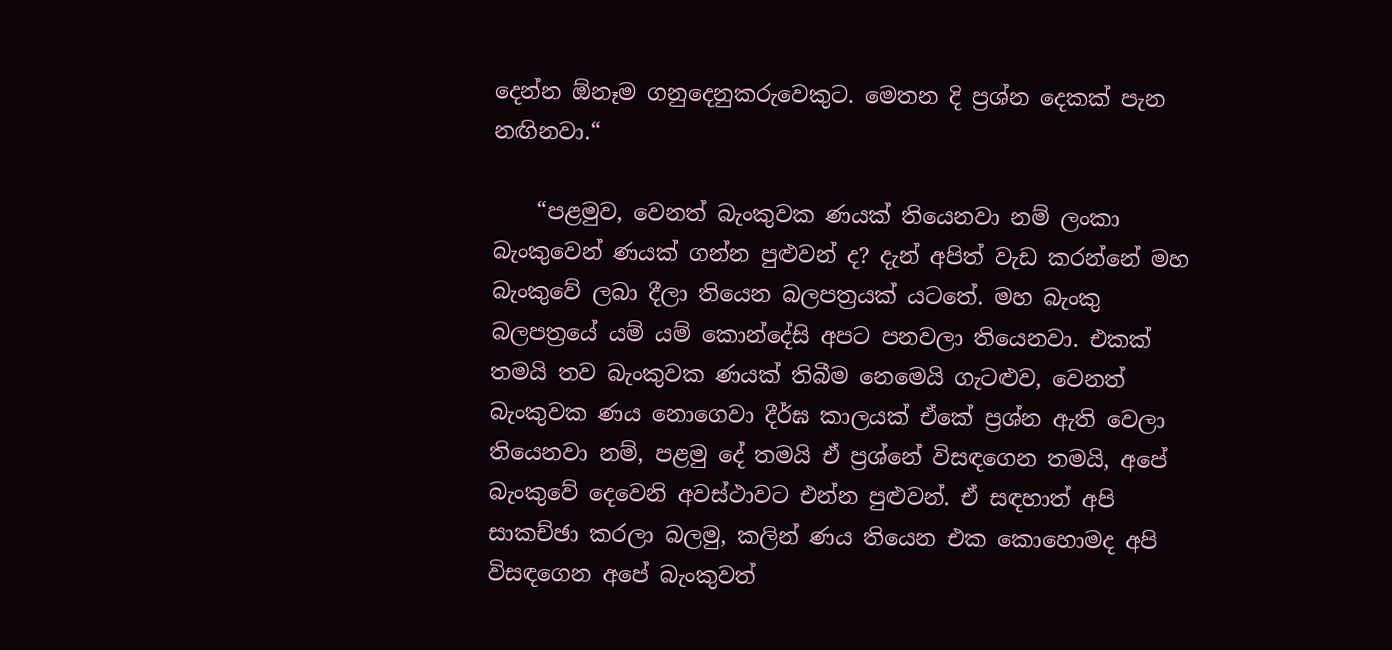දෙන්න ඕනෑම ගනුදෙනුකරුවෙකුට. මෙතන දි ප්‍රශ්න දෙකක් පැන නඟිනවා.“

    “පළමුව, වෙනත් බැංකුවක ණයක් තියෙනවා නම් ලංකා බැංකුවෙන් ණයක් ගන්න පුළුවන් ද? දැන් අපිත් වැඩ කරන්නේ මහ බැංකුවේ ලබා දීලා තියෙන බලපත්‍රයක් යටතේ. මහ බැංකු බලපත්‍රයේ යම් යම් කොන්දේසි අපට පනවලා තියෙනවා. එකක් තමයි තව බැංකුවක ණයක් තිබීම නෙමෙයි ගැටළුව, වෙනත් බැංකුවක ණය නොගෙවා දීර්ඝ කාලයක් ඒකේ ප්‍රශ්න ඇති වෙලා තියෙනවා නම්, පළමු දේ තමයි ඒ ප්‍රශ්නේ විසඳගෙන තමයි, අපේ බැංකුවේ දෙවෙනි අවස්ථාවට එන්න පුළුවන්. ඒ සඳහාත් අපි සාකච්ඡා කරලා බලමු, කලින් ණය තියෙන එක කොහොමද අපි විසඳගෙන අපේ බැංකුවත්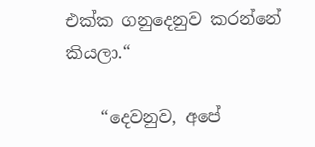එක්ක ගනුදෙනුව කරන්නේ කියලා.“

    “දෙවනුව, අපේ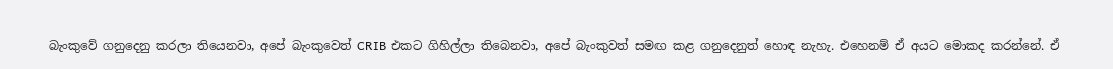බැංකුවේ ගනුදෙනු කරලා තියෙනවා, අපේ බැංකුවෙත් CRIB එකට ගිහිල්ලා තිබෙනවා, අපේ බැංකුවත් සමඟ කළ ගනුදෙනුත් හොඳ නැහැ. එහෙනම් ඒ අයට මොකද කරන්නේ. ඒ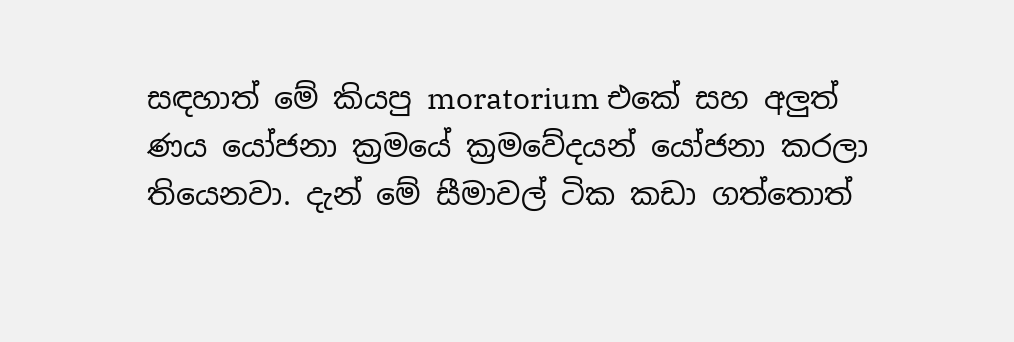සඳහාත් මේ කියපු moratorium එකේ සහ අලුත් ණය යෝජනා ක්‍රමයේ ක්‍රමවේදයන් යෝජනා කරලා තියෙනවා. දැන් මේ සීමාවල් ටික කඩා ගත්තොත්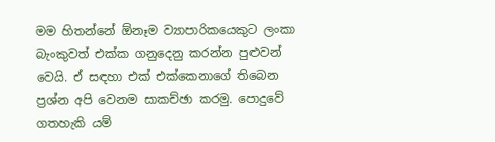මම හිතන්නේ ඕනෑම ව්‍යාපාරිකයෙකුට ලංකා බැංකුවත් එක්ක ගනුදෙනු කරන්න පුළුවන් වෙයි. ඒ සඳහා එක් එක්කෙනාගේ තිබෙන ප්‍රශ්න අපි වෙනම සාකච්ඡා කරමු. පොදුවේ ගතහැකි යම්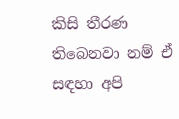කිසි තීරණ තිබෙනවා නම් ඒ සඳහා අපි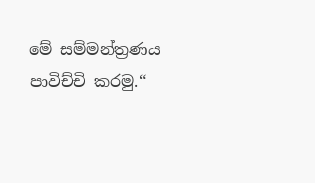මේ සම්මන්ත්‍රණය පාවිච්චි කරමු.“